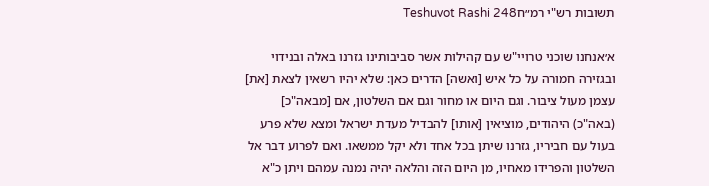תשובות רש"י רמ״חTeshuvot Rashi 248

א׳אנחנו שוכני טרויי"ש עם קהילות אשר סביבותינו גזרנו באלה ובנידוי ובגזירה חמורה על כל איש [ואשה] הדרים כאן: שלא יהיו רשאין לצאת [את] עצמן מעול ציבור. וגם היום או מחור וגם אם השלטון, אם [מבאה"כ] (באה"כ) היהודים, מוציאין [אותו] להבדיל מעדת ישראל ומצא שלא פרע בעול עם חביריו, גזרנו שיתן בכל אחד ולא יקל ממשאו. ואם לפרוע דבר אל השלטון והפרידו מאחיו, מן היום הזה והלאה יהיה נמנה עמהם ויתן כ"א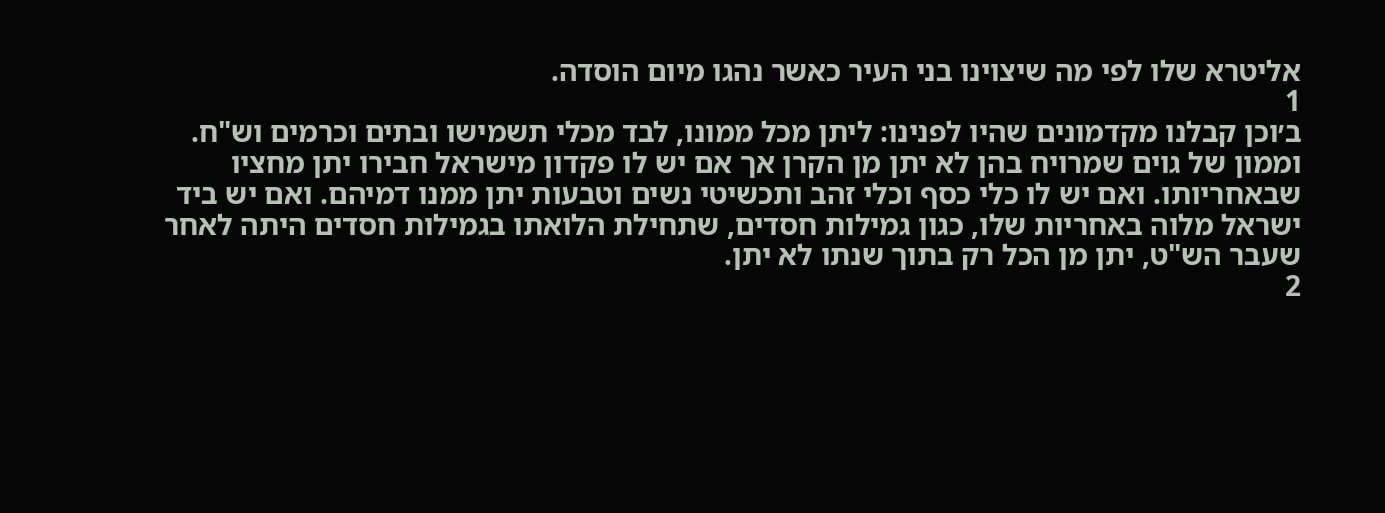אליטרא שלו לפי מה שיצוינו בני העיר כאשר נהגו מיום הוסדה.
1
ב׳וכן קבלנו מקדמונים שהיו לפנינו: ליתן מכל ממונו, לבד מכלי תשמישו ובתים וכרמים וש"ח. וממון של גוים שמרויח בהן לא יתן מן הקרן אך אם יש לו פקדון מישראל חבירו יתן מחציו שבאחריותו. ואם יש לו כלי כסף וכלי זהב ותכשיטי נשים וטבעות יתן ממנו דמיהם. ואם יש ביד ישראל מלוה באחריות שלו, כגון גמילות חסדים, שתחילת הלואתו בגמילות חסדים היתה לאחר שעבר הש"ט, יתן מן הכל רק בתוך שנתו לא יתן.
2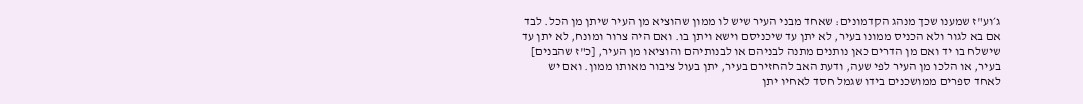ג׳וע"ז שמענו שכך מנהג הקדמונים: שאחד מבני העיר שיש לו ממון שהוציא מן העיר שיתן מן הכל. לבד אם בא לגור ולא הכניס ממונו בעיר, לא יתן עד שיכניסם וישא ויתן בו. ואם היה צרור ומונח, לא יתן עד שישלח בו יד ואם מן הדרים כאן נותנים מתנה לבניהם או לבנותיהם והוציאו מן העיר, [כ"ז שהבנים] בעיר, או הלכו מן העיר לפי שעה, ודעת האב להחזירם בעיר, יתן בעול ציבור מאותו ממון. ואם יש לאחד ספרים ממושכנים בידו שגמל חסד לאחיו יתן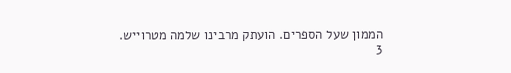הממון שעל הספרים. הועתק מרבינו שלמה מטרוייש.
3